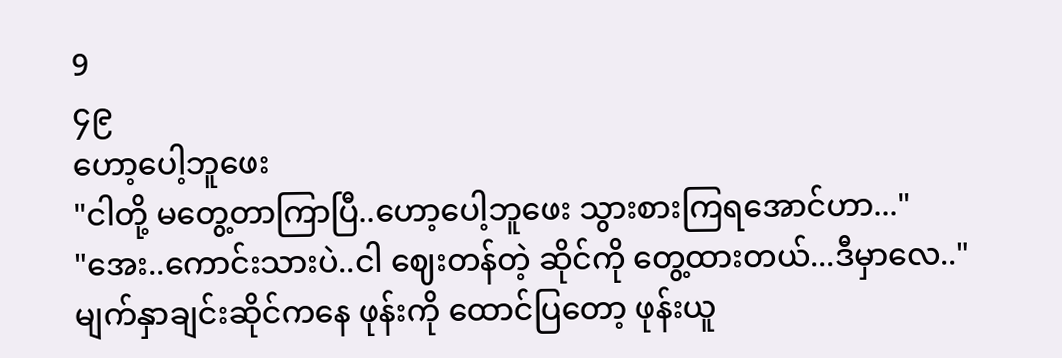9
၄၉
ဟော့ပေါ့ဘူဖေး
"ငါတို့ မတွေ့တာကြာပြီ..ဟော့ပေါ့ဘူဖေး သွားစားကြရအောင်ဟာ..."
"အေး..ကောင်းသားပဲ..ငါ ဈေးတန်တဲ့ ဆိုင်ကို တွေ့ထားတယ်...ဒီမှာလေ.."
မျက်နှာချင်းဆိုင်ကနေ ဖုန်းကို ထောင်ပြတော့ ဖုန်းယူ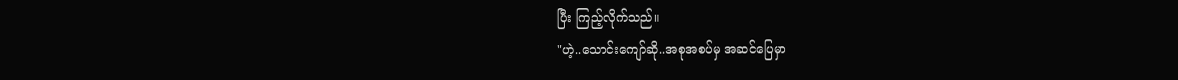ပြီး ကြည့်လိုက်သည်။
"ဟဲ့..သောင်းကျော်ဆို..အစုအစပ်မှ အဆင်ပြေမှာ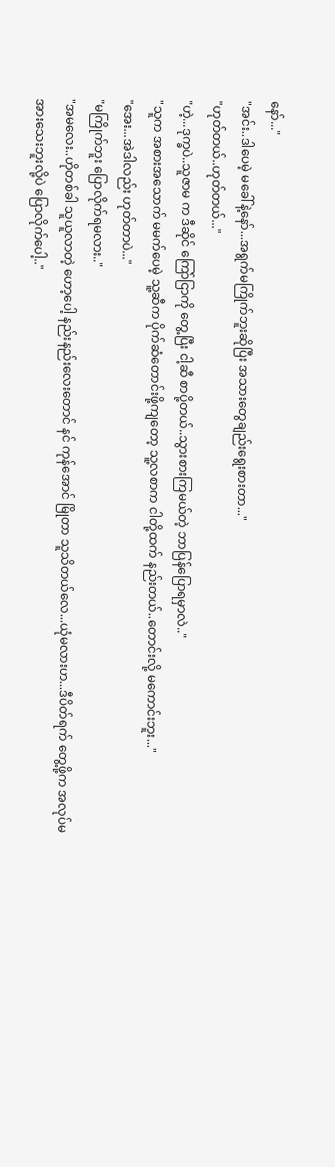နော်..."
"အင်း..ဒါပေမဲ့ မခေါ်နဲ့နော်...အရွက်မကြိုက်ဘူးဆိုပြီး အသားတွေချည်းရွေးစားတာ..."
"ဟုတ်တယ်..ဟုတ်တယ်..."
"ဟဲ့...ဒုက္ခပဲ..သူဇာမ က ဒီဆိုင် ကြော်ငြာကို တွေ့ပြီး ငါ့ဆီ စာပို့တယ်..သွားစားကြမယ်တဲ့ ဘာပြန်ပြောရမှာလဲ.."
"သူက အစားအသောက် မမက်ပေမဲ့ သူ့ဆီက ပိုက်ဆံတောင်းဖို့ကျတော့ သူ့လစာက ငါတို့ထက် နည်းတယ်..တောင်းလို့ မကောင်းဘူး..."
"အေး...အဲဒါလည်း ဟုတ်တာပဲ..."
"မကြိုက်ဘူး ပြောလိုက်ရမလား.."
"အမလေး..ဟိုတစ်ခါ သူယူလာတဲ့ ဟော့ပေါ့ နည်းနည်းလေးတောင် နင် ကုန်အောင် မြိုတာ သူသိတယ်လေ...ယုံမလားဟ...ဒီပိတ်ရက် တွေ့ဖို့က အလုပ်မအားသေးဘူးလို့ပဲ ပြောလိုက်ပေါ့.."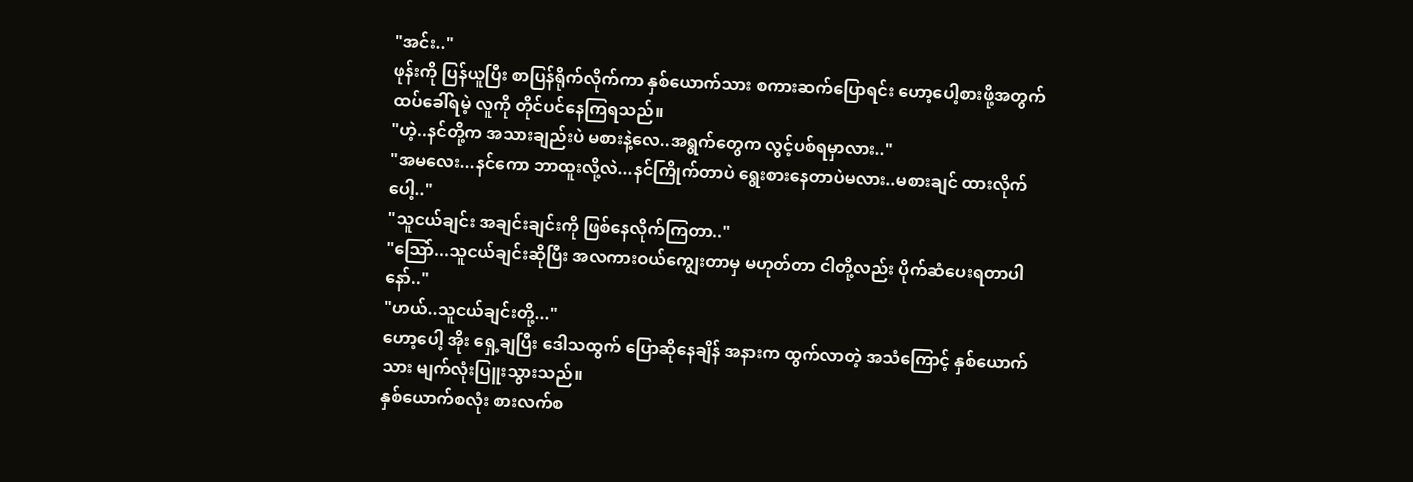"အင်း.."
ဖုန်းကို ပြန်ယူပြီး စာပြန်ရိုက်လိုက်ကာ နှစ်ယောက်သား စကားဆက်ပြောရင်း ဟော့ပေါ့စားဖို့အတွက် ထပ်ခေါ်ရမဲ့ လူကို တိုင်ပင်နေကြရသည်။
"ဟဲ့..နင်တို့က အသားချည်းပဲ မစားနဲ့လေ..အရွက်တွေက လွင့်ပစ်ရမှာလား.."
"အမလေး...နင်ကော ဘာထူးလို့လဲ...နင်ကြိုက်တာပဲ ရွေးစားနေတာပဲမလား..မစားချင် ထားလိုက်ပေါ့.."
"သူငယ်ချင်း အချင်းချင်းကို ဖြစ်နေလိုက်ကြတာ.."
"သြော်...သူငယ်ချင်းဆိုပြီး အလကားဝယ်ကျွေးတာမှ မဟုတ်တာ ငါတို့လည်း ပိုက်ဆံပေးရတာပါနော်.."
"ဟယ်..သူငယ်ချင်းတို့..."
ဟော့ပေါ့ အိုး ရှေ့ချပြီး ဒေါသထွက် ပြောဆိုနေချိန် အနားက ထွက်လာတဲ့ အသံကြောင့် နှစ်ယောက်သား မျက်လုံးပြူးသွားသည်။
နှစ်ယောက်စလုံး စားလက်စ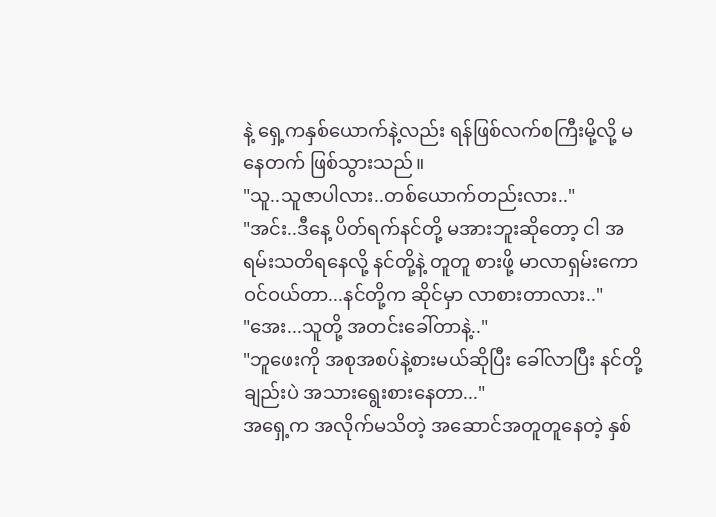နဲ့ ရှေ့ကနှစ်ယောက်နဲ့လည်း ရန်ဖြစ်လက်စကြီးမို့လို့ မနေတက် ဖြစ်သွားသည်။
"သူ..သူဇာပါလား..တစ်ယောက်တည်းလား.."
"အင်း..ဒီနေ့ ပိတ်ရက်နင်တို့ မအားဘူးဆိုတော့ ငါ အရမ်းသတိရနေလို့ နင်တို့နဲ့ တူတူ စားဖို့ မာလာရှမ်းကော ဝင်ဝယ်တာ...နင်တို့က ဆိုင်မှာ လာစားတာလား.."
"အေး...သူတို့ အတင်းခေါ်တာနဲ့.."
"ဘူဖေးကို အစုအစပ်နဲ့စားမယ်ဆိုပြီး ခေါ်လာပြီး နင်တို့ချည်းပဲ အသားရွေးစားနေတာ..."
အရှေ့က အလိုက်မသိတဲ့ အဆောင်အတူတူနေတဲ့ နှစ်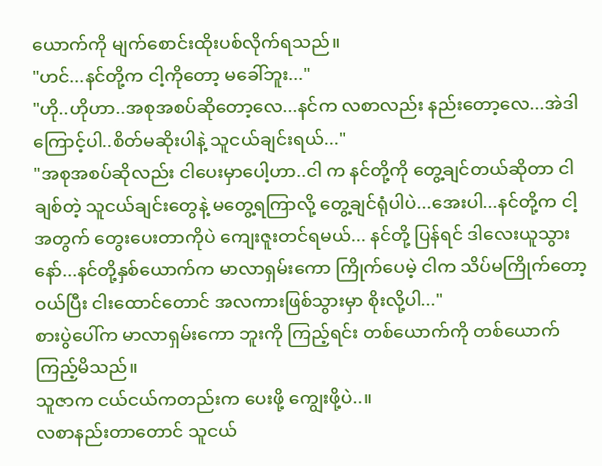ယောက်ကို မျက်စောင်းထိုးပစ်လိုက်ရသည်။
"ဟင်...နင်တို့က ငါ့ကိုတော့ မခေါ်ဘူး..."
"ဟို..ဟိုဟာ..အစုအစပ်ဆိုတော့လေ...နင်က လစာလည်း နည်းတော့လေ...အဲဒါကြောင့်ပါ..စိတ်မဆိုးပါနဲ့ သူငယ်ချင်းရယ်..."
"အစုအစပ်ဆိုလည်း ငါပေးမှာပေါ့ဟာ..ငါ က နင်တို့ကို တွေ့ချင်တယ်ဆိုတာ ငါချစ်တဲ့ သူငယ်ချင်းတွေနဲ့ မတွေ့ရကြာလို့ တွေ့ချင်ရုံပါပဲ...အေးပါ...နင်တို့က ငါ့အတွက် တွေးပေးတာကိုပဲ ကျေးဇူးတင်ရမယ်... နင်တို့ ပြန်ရင် ဒါလေးယူသွားနော်...နင်တို့နှစ်ယောက်က မာလာရှမ်းကော ကြိုက်ပေမဲ့ ငါက သိပ်မကြိုက်တော့ ဝယ်ပြီး ငါးထောင်တောင် အလကားဖြစ်သွားမှာ စိုးလို့ပါ..."
စားပွဲပေါ်က မာလာရှမ်းကော ဘူးကို ကြည့်ရင်း တစ်ယောက်ကို တစ်ယောက် ကြည့်မိသည်။
သူဇာက ငယ်ငယ်ကတည်းက ပေးဖို့ ကျွေးဖို့ပဲ..။
လစာနည်းတာတောင် သူငယ်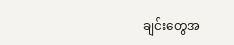ချင်းတွေအ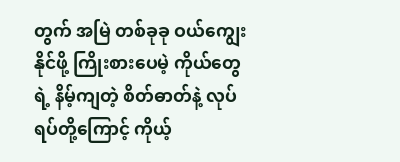တွက် အမြဲ တစ်ခုခု ဝယ်ကျွေးနိုင်ဖို့ ကြိုးစားပေမဲ့ ကိုယ်တွေရဲ့ နိမ့်ကျတဲ့ စိတ်ဓာတ်နဲ့ လုပ်ရပ်တို့ကြောင့် ကိုယ့်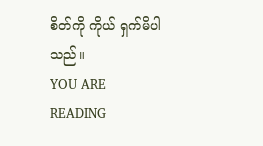စိတ်ကို ကိုယ် ရှက်မိပါသည်။
YOU ARE READING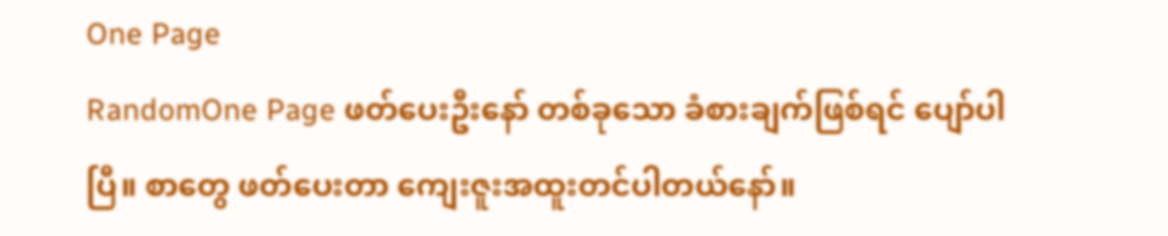One Page
RandomOne Page ဖတ်ပေးဦးနော် တစ်ခုသော ခံစားချက်ဖြစ်ရင် ပျော်ပါပြီ။ စာတွေ ဖတ်ပေးတာ ကျေးဇူးအထူးတင်ပါတယ်နော်။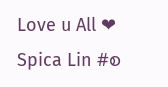Love u All ❤ Spica Lin #စ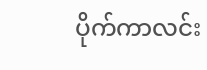ပိုက်ကာလင်း